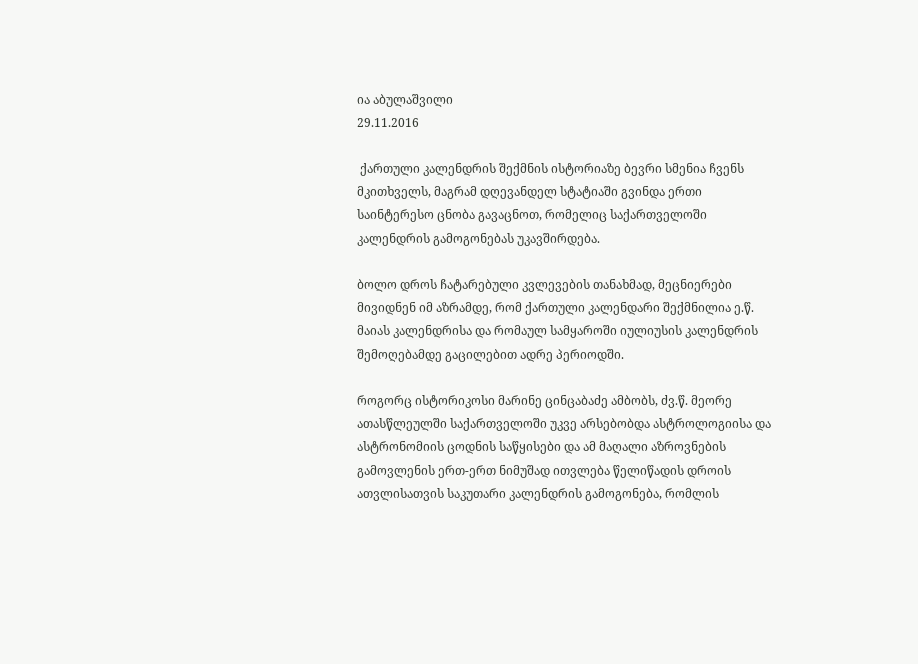ია აბულაშვილი
29.11.2016

 ქართული კალენდრის შექმნის ისტორიაზე ბევრი სმენია ჩვენს მკითხველს, მაგრამ დღევანდელ სტატიაში გვინდა ერთი საინტერესო ცნობა გავაცნოთ, რომელიც საქართველოში კალენდრის გამოგონებას უკავშირდება.

ბოლო დროს ჩატარებული კვლევების თანახმად, მეცნიერები მივიდნენ იმ აზრამდე, რომ ქართული კალენდარი შექმნილია ე.წ. მაიას კალენდრისა და რომაულ სამყაროში იულიუსის კალენდრის შემოღებამდე გაცილებით ადრე პერიოდში.

როგორც ისტორიკოსი მარინე ცინცაბაძე ამბობს, ძვ.წ. მეორე ათასწლეულში საქართველოში უკვე არსებობდა ასტროლოგიისა და ასტრონომიის ცოდნის საწყისები და ამ მაღალი აზროვნების გამოვლენის ერთ-ერთ ნიმუშად ითვლება წელიწადის დროის ათვლისათვის საკუთარი კალენდრის გამოგონება, რომლის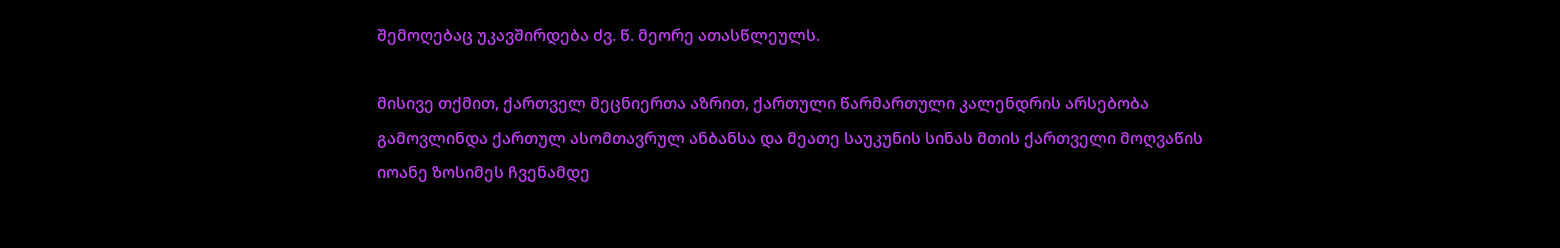შემოღებაც უკავშირდება ძვ. წ. მეორე ათასწლეულს.

მისივე თქმით, ქართველ მეცნიერთა აზრით, ქართული წარმართული კალენდრის არსებობა გამოვლინდა ქართულ ასომთავრულ ანბანსა და მეათე საუკუნის სინას მთის ქართველი მოღვაწის იოანე ზოსიმეს ჩვენამდე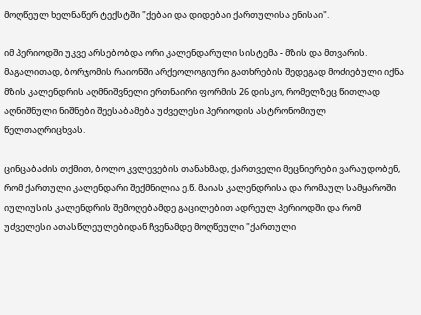მოღწეულ ხელნაწერ ტექსტში "ქებაი და დიდებაი ქართულისა ენისაი".

იმ პერიოდში უკვე არსებობდა ორი კალენდარული სისტემა - მზის და მთვარის. მაგალითად, ბორჯომის რაიონში არქეოლოგიური გათხრების შედეგად მოძიებული იქნა მზის კალენდრის აღმნიშვნელი ერთნაირი ფორმის 26 დისკო, რომელზეც წითლად აღნიშნული ნიშნები შეესაბამება უძველესი პერიოდის ასტრონომიულ წელთაღრიცხვას.

ცინცაბაძის თქმით, ბოლო კვლევების თანახმად, ქართველი მეცნიერები ვარაუდობენ, რომ ქართული კალენდარი შექმნილია ე.წ. მაიას კალენდრისა და რომაულ სამყაროში იულიუსის კალენდრის შემოღებამდე გაცილებით ადრეულ პერიოდში და რომ უძველესი ათასწლეულებიდან ჩვენამდე მოღწეული "ქართული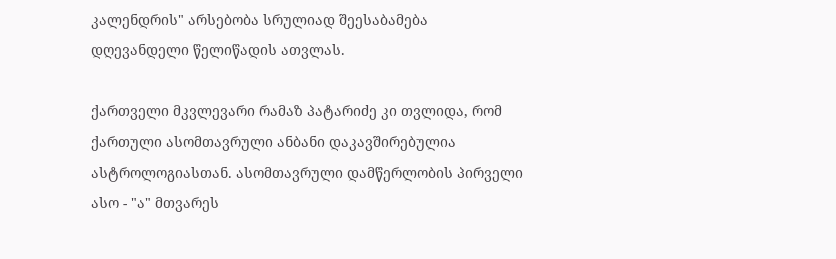კალენდრის" არსებობა სრულიად შეესაბამება დღევანდელი წელიწადის ათვლას.

ქართველი მკვლევარი რამაზ პატარიძე კი თვლიდა, რომ ქართული ასომთავრული ანბანი დაკავშირებულია ასტროლოგიასთან. ასომთავრული დამწერლობის პირველი ასო - "ა" მთვარეს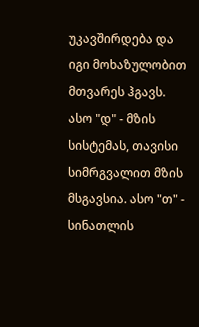უკავშირდება და იგი მოხაზულობით მთვარეს ჰგავს. ასო "დ" - მზის სისტემას, თავისი სიმრგვალით მზის მსგავსია. ასო "თ" - სინათლის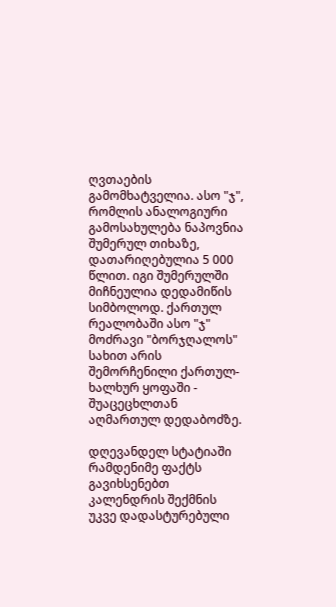ღვთაების გამომხატველია. ასო "ჯ", რომლის ანალოგიური გამოსახულება ნაპოვნია შუმერულ თიხაზე, დათარიღებულია 5 000 წლით. იგი შუმერულში მიჩნეულია დედამიწის სიმბოლოდ. ქართულ რეალობაში ასო "ჯ" მოძრავი "ბორჯღალოს" სახით არის შემორჩენილი ქართულ-ხალხურ ყოფაში - შუაცეცხლთან აღმართულ დედაბოძზე.

დღევანდელ სტატიაში რამდენიმე ფაქტს გავიხსენებთ კალენდრის შექმნის უკვე დადასტურებული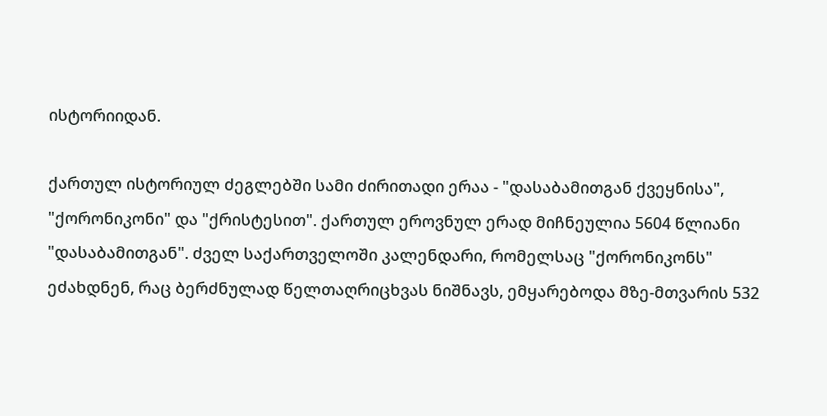ისტორიიდან.

ქართულ ისტორიულ ძეგლებში სამი ძირითადი ერაა - "დასაბამითგან ქვეყნისა", "ქორონიკონი" და "ქრისტესით". ქართულ ეროვნულ ერად მიჩნეულია 5604 წლიანი "დასაბამითგან". ძველ საქართველოში კალენდარი, რომელსაც "ქორონიკონს" ეძახდნენ, რაც ბერძნულად წელთაღრიცხვას ნიშნავს, ემყარებოდა მზე-მთვარის 532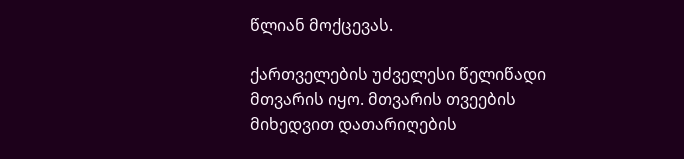წლიან მოქცევას.

ქართველების უძველესი წელიწადი მთვარის იყო. მთვარის თვეების მიხედვით დათარიღების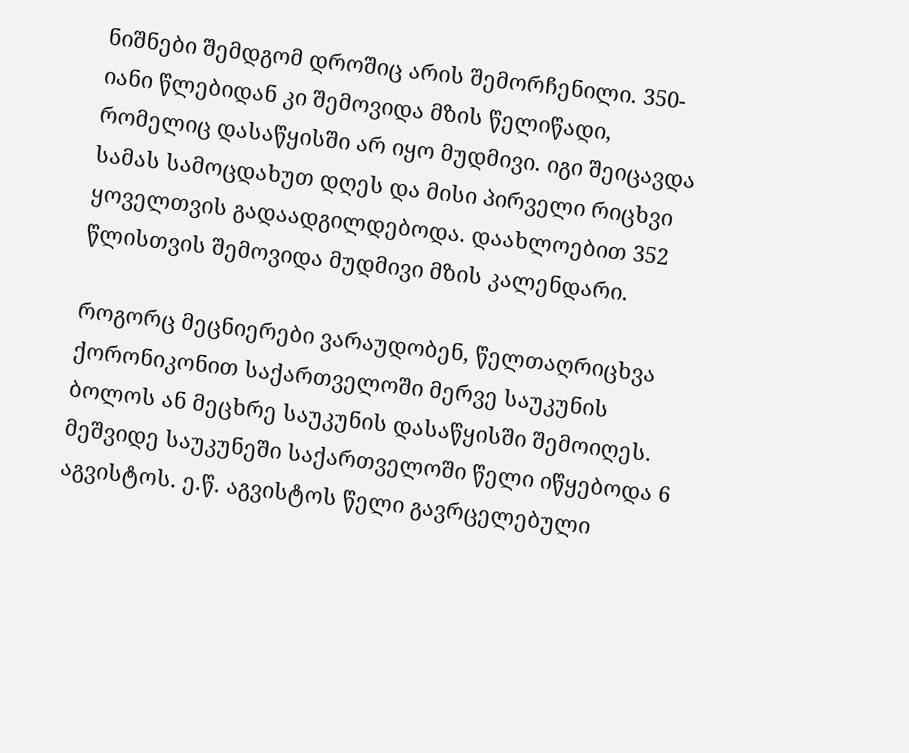ნიშნები შემდგომ დროშიც არის შემორჩენილი. 350-იანი წლებიდან კი შემოვიდა მზის წელიწადი, რომელიც დასაწყისში არ იყო მუდმივი. იგი შეიცავდა სამას სამოცდახუთ დღეს და მისი პირველი რიცხვი ყოველთვის გადაადგილდებოდა. დაახლოებით 352 წლისთვის შემოვიდა მუდმივი მზის კალენდარი.

როგორც მეცნიერები ვარაუდობენ, წელთაღრიცხვა ქორონიკონით საქართველოში მერვე საუკუნის ბოლოს ან მეცხრე საუკუნის დასაწყისში შემოიღეს. მეშვიდე საუკუნეში საქართველოში წელი იწყებოდა 6 აგვისტოს. ე.წ. აგვისტოს წელი გავრცელებული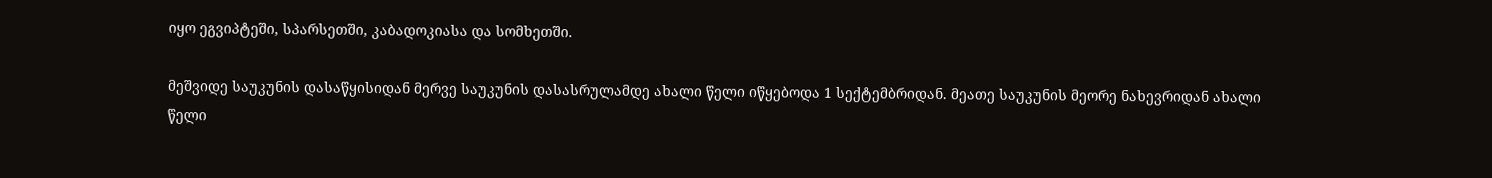იყო ეგვიპტეში, სპარსეთში, კაბადოკიასა და სომხეთში.

მეშვიდე საუკუნის დასაწყისიდან მერვე საუკუნის დასასრულამდე ახალი წელი იწყებოდა 1 სექტემბრიდან. მეათე საუკუნის მეორე ნახევრიდან ახალი წელი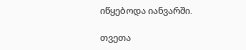იწყებოდა იანვარში.

თვეთა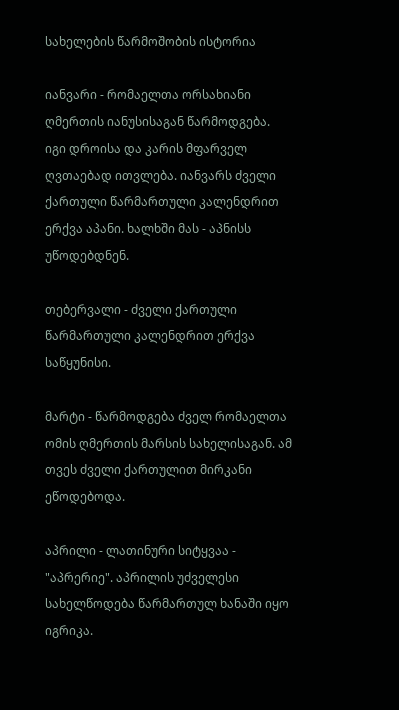სახელების წარმოშობის ისტორია

იანვარი - რომაელთა ორსახიანი ღმერთის იანუსისაგან წარმოდგება. იგი დროისა და კარის მფარველ ღვთაებად ითვლება. იანვარს ძველი ქართული წარმართული კალენდრით ერქვა აპანი. ხალხში მას - აპნისს უწოდებდნენ.

თებერვალი - ძველი ქართული წარმართული კალენდრით ერქვა საწყუნისი.

მარტი - წარმოდგება ძველ რომაელთა ომის ღმერთის მარსის სახელისაგან. ამ თვეს ძველი ქართულით მირკანი ეწოდებოდა.

აპრილი - ლათინური სიტყვაა - "აპრერიე". აპრილის უძველესი სახელწოდება წარმართულ ხანაში იყო იგრიკა.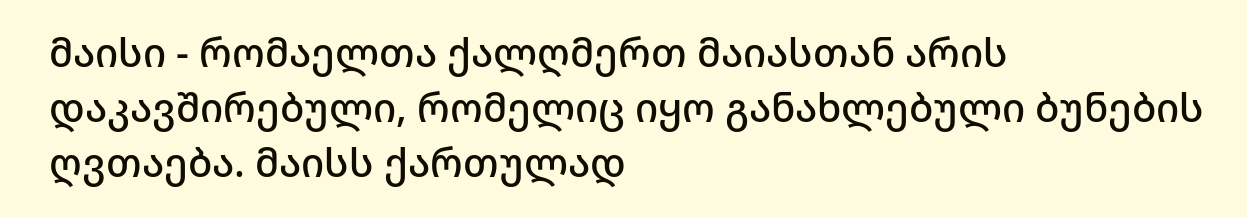მაისი - რომაელთა ქალღმერთ მაიასთან არის დაკავშირებული, რომელიც იყო განახლებული ბუნების ღვთაება. მაისს ქართულად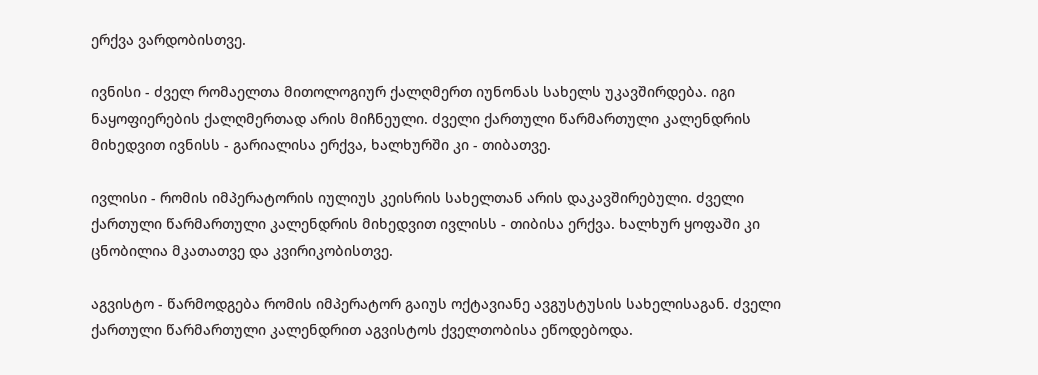ერქვა ვარდობისთვე.

ივნისი - ძველ რომაელთა მითოლოგიურ ქალღმერთ იუნონას სახელს უკავშირდება. იგი ნაყოფიერების ქალღმერთად არის მიჩნეული. ძველი ქართული წარმართული კალენდრის მიხედვით ივნისს - გარიალისა ერქვა, ხალხურში კი - თიბათვე.

ივლისი - რომის იმპერატორის იულიუს კეისრის სახელთან არის დაკავშირებული. ძველი ქართული წარმართული კალენდრის მიხედვით ივლისს - თიბისა ერქვა. ხალხურ ყოფაში კი ცნობილია მკათათვე და კვირიკობისთვე.

აგვისტო - წარმოდგება რომის იმპერატორ გაიუს ოქტავიანე ავგუსტუსის სახელისაგან. ძველი ქართული წარმართული კალენდრით აგვისტოს ქველთობისა ეწოდებოდა.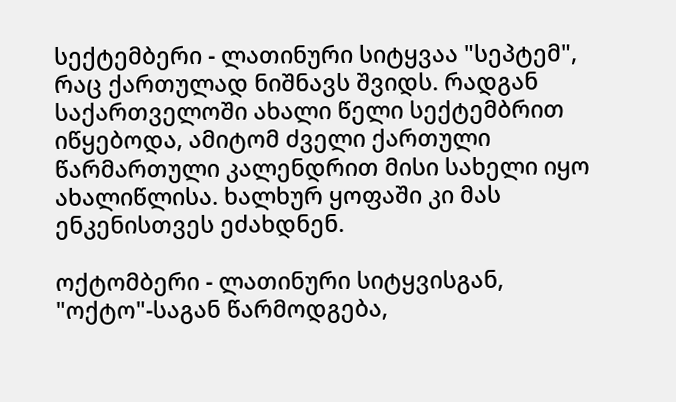სექტემბერი - ლათინური სიტყვაა "სეპტემ", რაც ქართულად ნიშნავს შვიდს. რადგან საქართველოში ახალი წელი სექტემბრით იწყებოდა, ამიტომ ძველი ქართული წარმართული კალენდრით მისი სახელი იყო ახალიწლისა. ხალხურ ყოფაში კი მას ენკენისთვეს ეძახდნენ.

ოქტომბერი - ლათინური სიტყვისგან, "ოქტო"-საგან წარმოდგება,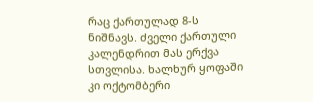რაც ქართულად 8-ს ნიშნავს. ძველი ქართული კალენდრით მას ერქვა სთვლისა. ხალხურ ყოფაში კი ოქტომბერი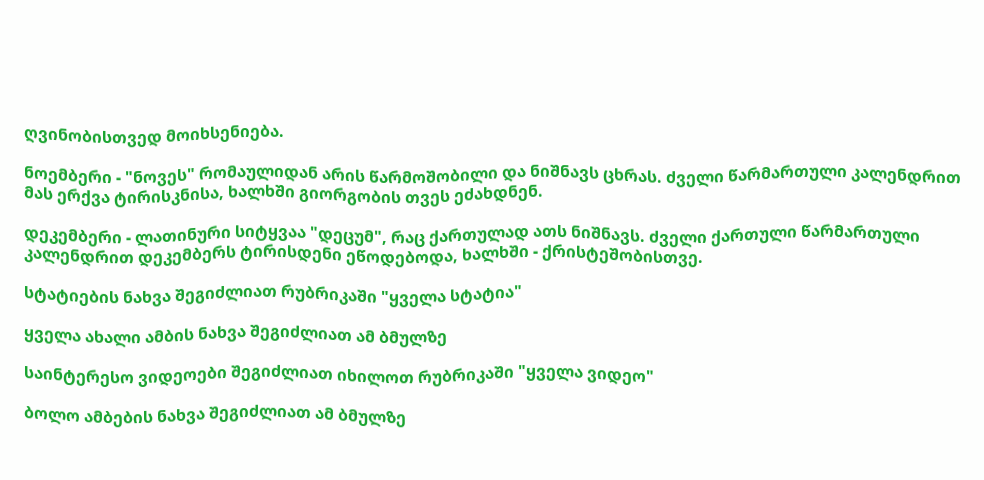ღვინობისთვედ მოიხსენიება.

ნოემბერი - "ნოვეს" რომაულიდან არის წარმოშობილი და ნიშნავს ცხრას. ძველი წარმართული კალენდრით მას ერქვა ტირისკნისა, ხალხში გიორგობის თვეს ეძახდნენ.

დეკემბერი - ლათინური სიტყვაა "დეცუმ", რაც ქართულად ათს ნიშნავს. ძველი ქართული წარმართული კალენდრით დეკემბერს ტირისდენი ეწოდებოდა, ხალხში - ქრისტეშობისთვე.

სტატიების ნახვა შეგიძლიათ რუბრიკაში "ყველა სტატია"

ყველა ახალი ამბის ნახვა შეგიძლიათ ამ ბმულზე

საინტერესო ვიდეოები შეგიძლიათ იხილოთ რუბრიკაში "ყველა ვიდეო"

ბოლო ამბების ნახვა შეგიძლიათ ამ ბმულზე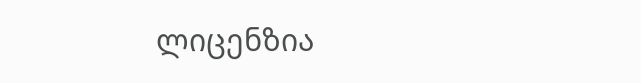ლიცენზია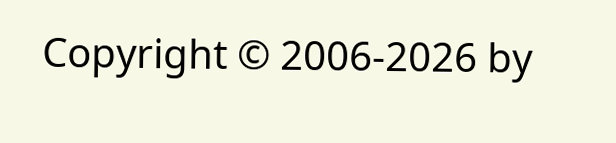Copyright © 2006-2026 by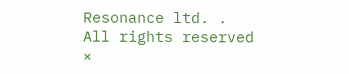Resonance ltd. . All rights reserved
×